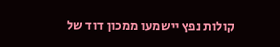קולות נפץ יישמעו ממכון דוד של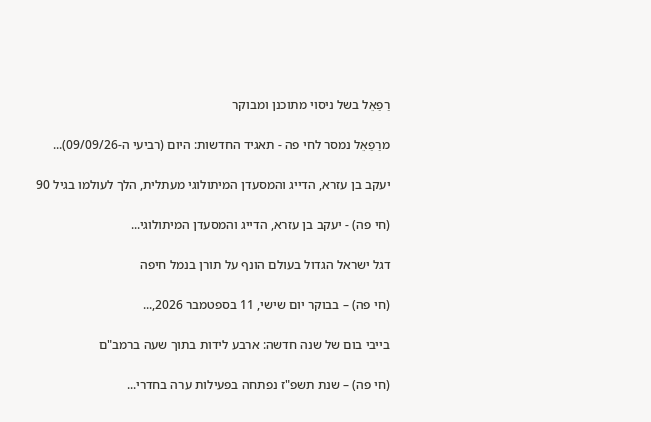רַפַאֵל בשל ניסוי מתוכנן ומבוקר

מרַפַאֵל נמסר לחי פה - תאגיד החדשות: היום (רביעי ה-09/09/26)...

יעקב בן עזרא, הדייג והמסעדן המיתולוגי מעתלית, הלך לעולמו בגיל 90

(חי פה) - יעקב בן עזרא, הדייג והמסעדן המיתולוגי...

דגל ישראל הגדול בעולם הונף על תורן בנמל חיפה

(חי פה) – בבוקר יום שישי, 11 בספטמבר 2026,...

בייבי בום של שנה חדשה: ארבע לידות בתוך שעה ברמב"ם

(חי פה) – שנת תשפ"ז נפתחה בפעילות ערה בחדרי...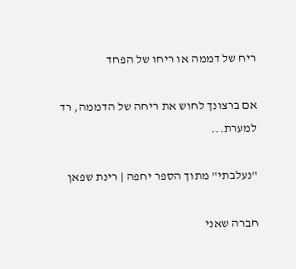ריח של דממה או ריחו של הפחד

אם ברצונך לחוש את ריחה של הדממה, רד למערת...

"נעלבתי" מתוך הספר יחפה | רינת שפאן

חברה שאני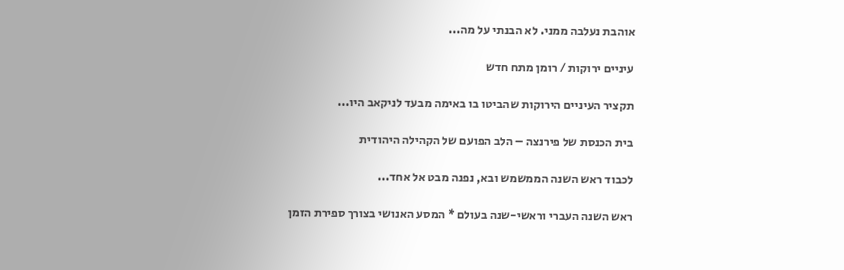אוהבת נעלבה ממני. לא הבנתי על מה...

עיניים ירוקות / רומן מתח חדש

תקציר העיניים הירוקות שהביטו בו באימה מבעד לניקאב היו...

בית הכנסת של פירנצה – הלב הפועם של הקהילה היהודית

לכבוד ראש השנה הממשמש ובא, נפנה מבט אל אחד...

ראש השנה העברי וראשי-שנה בעולם * המסע האנושי בצורך ספירת הזמן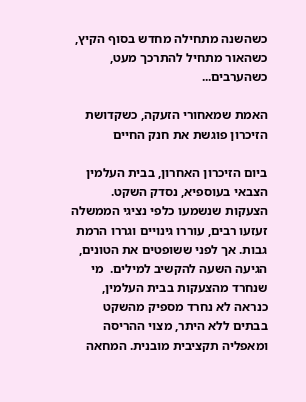כשהשנה מתחילה מחדש בסוף הקיץ, כשהאור מתחיל להתרכך מעט, כשהערבים...

האמת שמאחורי הזעקה, כשקדושת הזיכרון פוגשת את חנק החיים

ביום הזיכרון האחרון, בבית העלמין הצבאי בעוספיא, נסדק השקט. הצעקות שנשמעו כלפי נציגי הממשלה זעזעו רבים, עוררו גינויים וגררו הרמת גבות. אך לפני ששופטים את הטונים, הגיעה השעה להקשיב למילים.  מי שנחרד מהצעקות בבית העלמין, כנראה לא נחרד מספיק מהשקט בבתים ללא היתר, מצוי ההריסה ומאפליה תקציבית מובנית. המחאה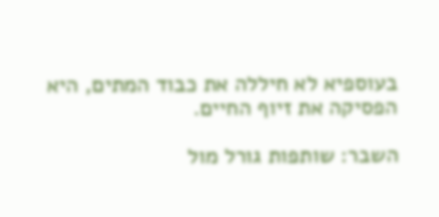בעוספיא לא חיללה את כבוד המתים, היא הפסיקה את זיוף החיים.

השבר: שותפות גורל מול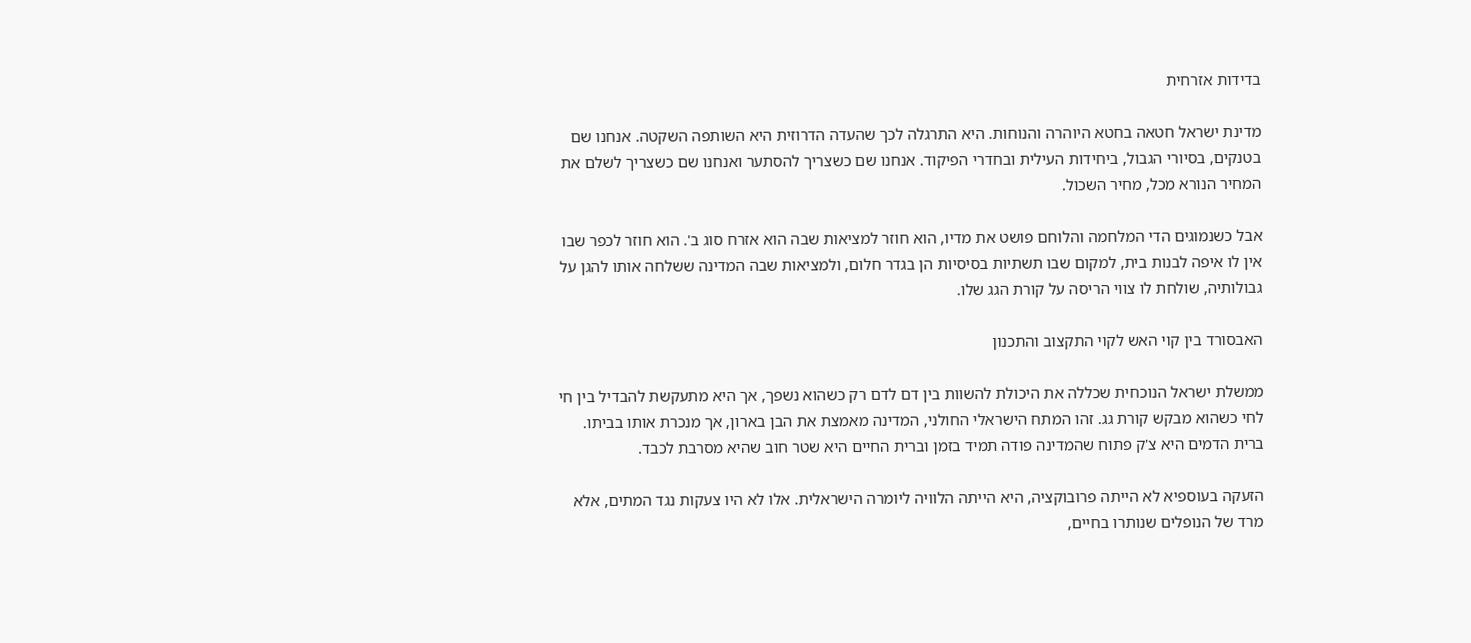בדידות אזרחית

מדינת ישראל חטאה בחטא היוהרה והנוחות. היא התרגלה לכך שהעדה הדרוזית היא השותפה השקטה. אנחנו שם בטנקים, בסיורי הגבול, ביחידות העילית ובחדרי הפיקוד. אנחנו שם כשצריך להסתער ואנחנו שם כשצריך לשלם את המחיר הנורא מכל, מחיר השכול.

אבל כשנמוגים הדי המלחמה והלוחם פושט את מדיו, הוא חוזר למציאות שבה הוא אזרח סוג ב'. הוא חוזר לכפר שבו אין לו איפה לבנות בית, למקום שבו תשתיות בסיסיות הן בגדר חלום, ולמציאות שבה המדינה ששלחה אותו להגן על גבולותיה, שולחת לו צווי הריסה על קורת הגג שלו.

האבסורד בין קוי האש לקוי התקצוב והתכנון

ממשלת ישראל הנוכחית שכללה את היכולת להשוות בין דם לדם רק כשהוא נשפך, אך היא מתעקשת להבדיל בין חי לחי כשהוא מבקש קורת גג. זהו המתח הישראלי החולני, המדינה מאמצת את הבן בארון, אך מנכרת אותו בביתו. ברית הדמים היא צ'ק פתוח שהמדינה פודה תמיד בזמן וברית החיים היא שטר חוב שהיא מסרבת לכבד.

הזעקה בעוספיא לא הייתה פרובוקציה, היא הייתה הלוויה ליומרה הישראלית. אלו לא היו צעקות נגד המתים, אלא מרד של הנופלים שנותרו בחיים,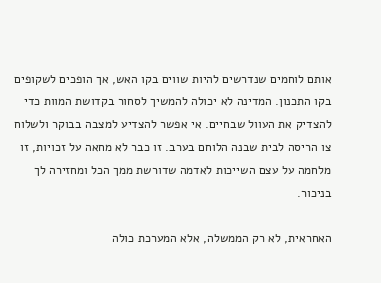אותם לוחמים שנדרשים להיות שווים בקו האש, אך הופכים לשקופים בקו התכנון. המדינה לא יכולה להמשיך לסחור בקדושת המוות כדי להצדיק את העוול שבחיים. אי אפשר להצדיע למצבה בבוקר ולשלוח צו הריסה לבית שבנה הלוחם בערב. זו כבר לא מחאה על זכויות, זו מלחמה על עצם השייכות לאדמה שדורשת ממך הכל ומחזירה לך בניכור.

האחראית, לא רק הממשלה, אלא המערכת כולה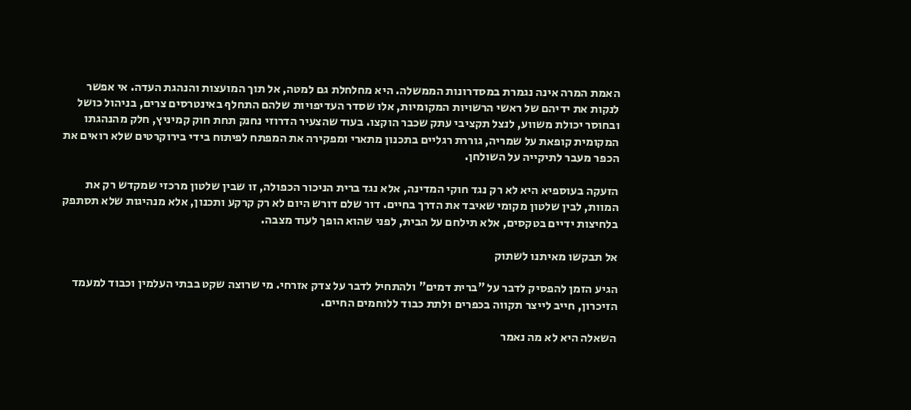האמת המרה אינה נגמרת במסדרונות הממשלה. היא מחלחלת גם למטה, אל תוך המועצות והנהגת העדה. אי אפשר לנקות את ידיהם של ראשי הרשויות המקומיות, אלו שסדר העדיפויות שלהם התחלף באינטרסים צרים, בניהול כושל ובחוסר יכולת משווע, לנצל תקציבי עתק שכבר הוקצו. בעוד שהצעיר הדרוזי נחנק תחת חוק קמיניץ, חלק מהנהגתו המקומית קופאת על שמריה, גוררת רגליים בתכנון מתארי ומפקירה את המפתח לפיתוח בידי בירוקרטים שלא רואים את הכפר מעבר לתיקייה על השולחן.

הזעקה בעוספיא היא לא רק נגד חוקי המדינה, אלא נגד ברית הניכור הכפולה, זו שבין שלטון מרכזי שמקדש רק את המוות, לבין שלטון מקומי שאיבד את הדרך בחיים. דור שלם דורש היום לא רק קרקע ותכנון, אלא מנהיגות שלא תסתפק בלחיצות ידיים בטקסים, אלא תילחם על הבית, לפני שהוא הופך לעוד מצבה.

אל תבקשו מאיתנו לשתוק

הגיע הזמן להפסיק לדבר על "ברית דמים" ולהתחיל לדבר על צדק אזרחי. מי שרוצה שקט בבתי העלמין וכבוד למעמד הזיכרון, חייב לייצר תקווה בכפרים ולתת כבוד ללוחמים החיים.

השאלה היא לא מה נאמר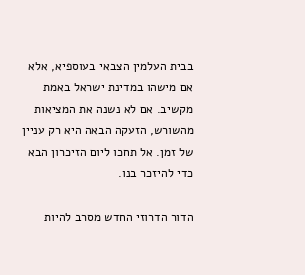בבית העלמין הצבאי בעוספיא, אלא אם מישהו במדינת ישראל באמת מקשיב. אם לא נשנה את המציאות מהשורש, הזעקה הבאה היא רק עניין של זמן. אל תחכו ליום הזיכרון הבא כדי להיזכר בנו.

הדור הדרוזי החדש מסרב להיות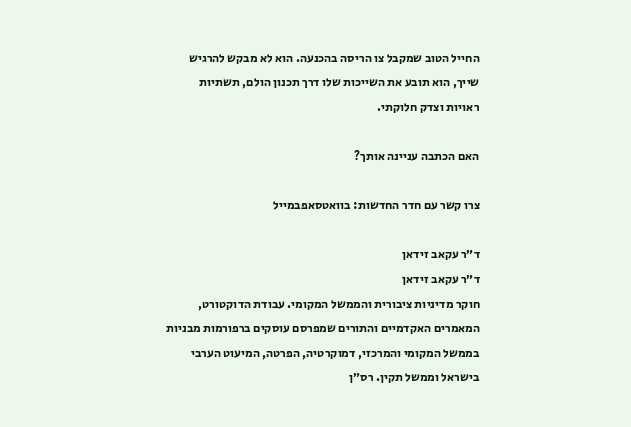החייל הטוב שמקבל צו הריסה בהכנעה. הוא לא מבקש להרגיש שייך, הוא תובע את השייכות שלו דרך תכנון הולם, תשתיות ראויות וצדק חלוקתי.

האם הכתבה עניינה אותך?

צרו קשר עם חדר החדשות: בוואטסאפבמייל

ד״ר עקאב זידאן
ד״ר עקאב זידאן
חוקר מדיניות ציבורית והממשל המקומי. עבודת הדוקטורט, המאמרים האקדמיים והתורים שמפרסם עוסקים ברפורמות מבניות בממשל המקומי והמרכזי, דמוקרטיה, הפרטה, המיעוט הערבי בישראל וממשל תקין. רס״ן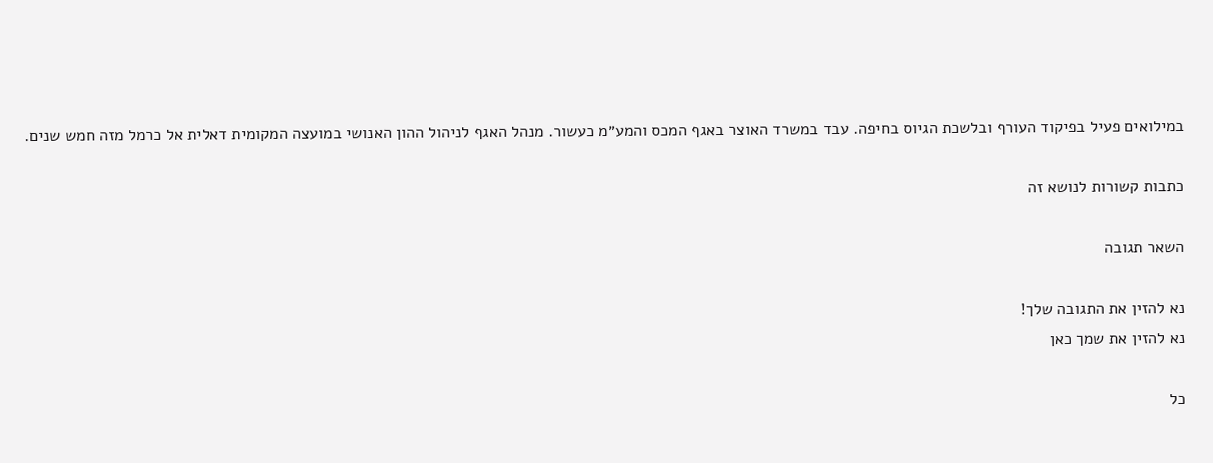במילואים פעיל בפיקוד העורף ובלשכת הגיוס בחיפה. עבד במשרד האוצר באגף המכס והמע״מ כעשור. מנהל האגף לניהול ההון האנושי במועצה המקומית דאלית אל כרמל מזה חמש שנים.

כתבות קשורות לנושא זה

השאר תגובה

נא להזין את התגובה שלך!
נא להזין את שמך כאן

כל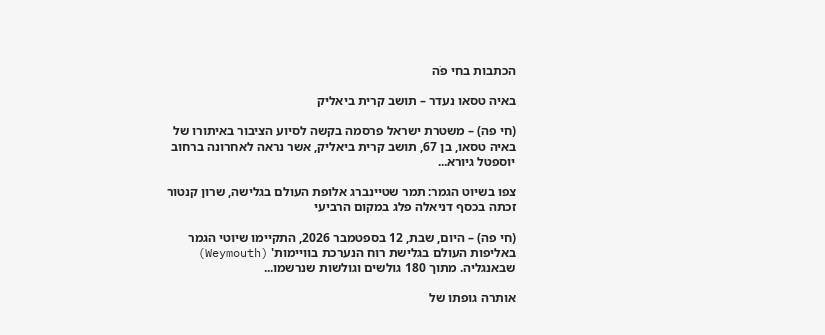הכתבות בחי פֹה

באיה טסאו נעדר – תושב קרית ביאליק

(חי פה) – משטרת ישראל פרסמה בקשה לסיוע הציבור באיתורו של באיה טסאו, בן 67, תושב קרית ביאליק, אשר נראה לאחרונה ברחוב יוספטל גיורא...

צפו בשיוט הגמר: תמר שטיינברג אלופת העולם בגלישה, שרון קנטור זכתה בכסף דניאלה פלג במקום הרביעי

(חי פה) – היום, שבת, 12 בספטמבר 2026, התקיימו שיוטי הגמר באליפות העולם בגלישת רוח הנערכת בוויימות' (Weymouth) שבאנגליה. מתוך 180 גולשים וגולשות שנרשמו...

אותרה גופתו של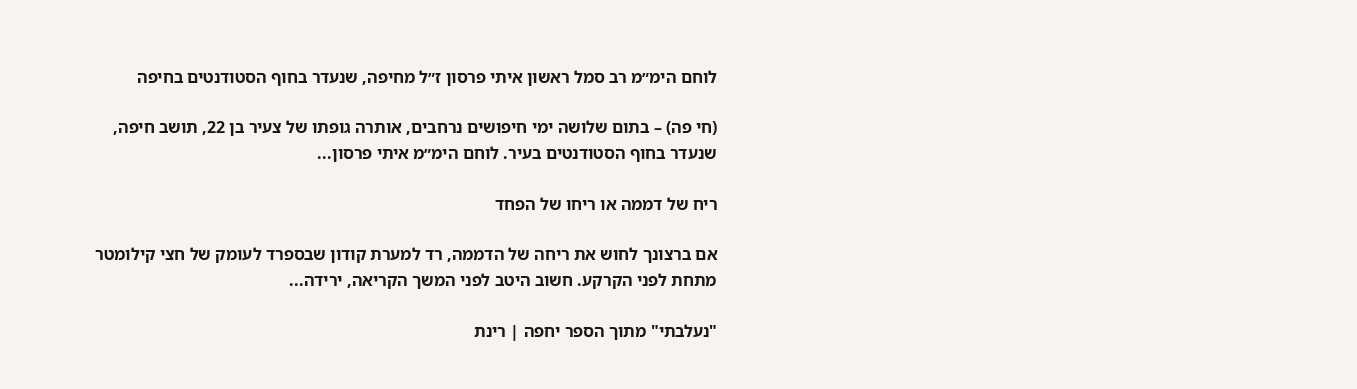לוחם הימ״מ רב סמל ראשון איתי פרסון ז״ל מחיפה, שנעדר בחוף הסטודנטים בחיפה

(חי פה) – בתום שלושה ימי חיפושים נרחבים, אותרה גופתו של צעיר בן 22, תושב חיפה, שנעדר בחוף הסטודנטים בעיר. לוחם הימ״מ איתי פרסון...

ריח של דממה או ריחו של הפחד

אם ברצונך לחוש את ריחה של הדממה, רד למערת קודון שבספרד לעומק של חצי קילומטר מתחת לפני הקרקע. חשוב היטב לפני המשך הקריאה, ירידה...

"נעלבתי" מתוך הספר יחפה | רינת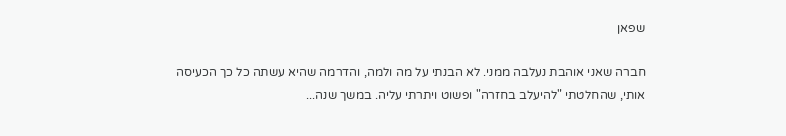שפאן

חברה שאני אוהבת נעלבה ממני. לא הבנתי על מה ולמה, והדרמה שהיא עשתה כל כך הכעיסה אותי, שהחלטתי "להיעלב בחזרה" ופשוט ויתרתי עליה. במשך שנה...